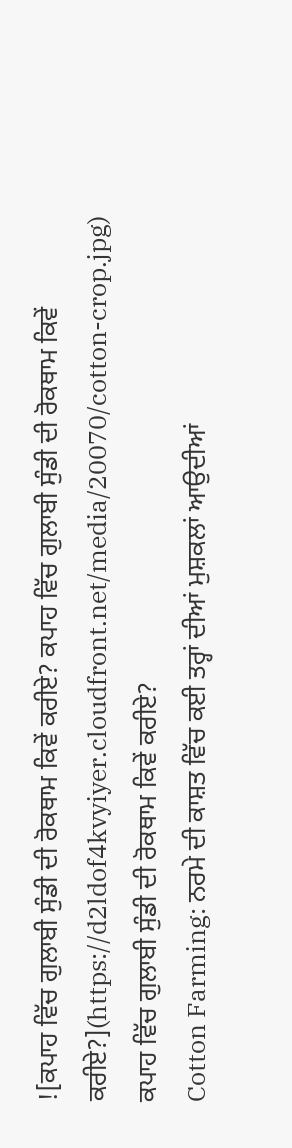![ਕਪਾਹ ਵਿੱਚ ਗੁਲਾਬੀ ਸੁੰਡੀ ਦੀ ਰੋਕਥਾਮ ਕਿਵੇਂ ਕਰੀਏ? ਕਪਾਹ ਵਿੱਚ ਗੁਲਾਬੀ ਸੁੰਡੀ ਦੀ ਰੋਕਥਾਮ ਕਿਵੇਂ ਕਰੀਏ?](https://d2ldof4kvyiyer.cloudfront.net/media/20070/cotton-crop.jpg)
ਕਪਾਹ ਵਿੱਚ ਗੁਲਾਬੀ ਸੁੰਡੀ ਦੀ ਰੋਕਥਾਮ ਕਿਵੇਂ ਕਰੀਏ?
Cotton Farming: ਨਰਮੇ ਦੀ ਕਾਸ਼ਤ ਵਿੱਚ ਕਈ ਤਰ੍ਹਾਂ ਦੀਆਂ ਮੁਸ਼ਕਲਾਂ ਆਉਦੀਆਂ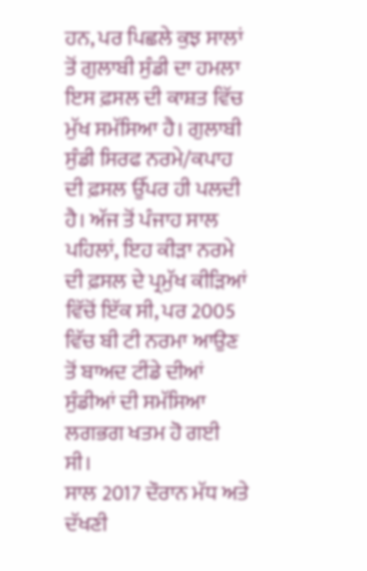ਹਨ, ਪਰ ਪਿਛਲੇ ਕੁਝ ਸਾਲਾਂ ਤੋਂ ਗੁਲਾਬੀ ਸੁੰਡੀ ਦਾ ਹਮਲਾ ਇਸ ਫ਼ਸਲ ਦੀ ਕਾਸ਼ਤ ਵਿੱਚ ਮੁੱਖ ਸਮੱਸਿਆ ਹੈ। ਗੁਲਾਬੀ ਸੁੰਡੀ ਸਿਰਫ ਨਰਮੇ/ਕਪਾਹ ਦੀ ਫ਼ਸਲ ਉੱਪਰ ਹੀ ਪਲਦੀ ਹੈ। ਅੱਜ ਤੋਂ ਪੰਜਾਹ ਸਾਲ ਪਹਿਲਾਂ, ਇਹ ਕੀੜਾ ਨਰਮੇ ਦੀ ਫ਼ਸਲ ਦੇ ਪ੍ਰਮੁੱਖ ਕੀੜਿਆਂ ਵਿੱਚੋਂ ਇੱਕ ਸੀ, ਪਰ 2005 ਵਿੱਚ ਬੀ ਟੀ ਨਰਮਾ ਆਉਣ ਤੋਂ ਬਾਅਦ ਟੀਂਡੇ ਦੀਆਂ ਸੁੰਡੀਆਂ ਦੀ ਸਮੱਸਿਆ ਲਗਭਗ ਖਤਮ ਹੋ ਗਈ ਸੀ।
ਸਾਲ 2017 ਦੌਰਾਨ ਮੱਧ ਅਤੇ ਦੱਖਣੀ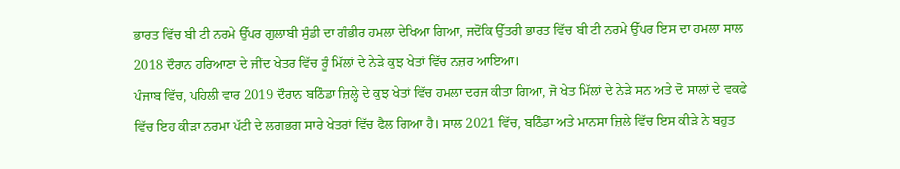ਭਾਰਤ ਵਿੱਚ ਬੀ ਟੀ ਨਰਮੇ ਉੱਪਰ ਗੁਲਾਬੀ ਸੁੰਡੀ ਦਾ ਗੰਭੀਰ ਹਮਲਾ ਦੇਖਿਆ ਗਿਆ, ਜਦੋਂਕਿ ਉੱਤਰੀ ਭਾਰਤ ਵਿੱਚ ਬੀ ਟੀ ਨਰਮੇ ਉੱਪਰ ਇਸ ਦਾ ਹਮਲਾ ਸਾਲ 2018 ਦੌਰਾਨ ਹਰਿਆਣਾ ਦੇ ਜੀਂਦ ਖੇਤਰ ਵਿੱਚ ਰੂੰ ਮਿੱਲਾਂ ਦੇ ਨੇੜੇ ਕੁਝ ਖੇਤਾਂ ਵਿੱਚ ਨਜ਼ਰ ਆਇਆ।
ਪੰਜਾਬ ਵਿੱਚ, ਪਹਿਲੀ ਵਾਰ 2019 ਦੌਰਾਨ ਬਠਿੰਡਾ ਜ਼ਿਲ੍ਹੇ ਦੇ ਕੁਝ ਖੇਤਾਂ ਵਿੱਚ ਹਮਲਾ ਦਰਜ ਕੀਤਾ ਗਿਆ, ਜੋ ਖੇਤ ਮਿੱਲਾਂ ਦੇ ਨੇੜੇ ਸਨ ਅਤੇ ਦੋ ਸਾਲਾਂ ਦੇ ਵਕਫੇ ਵਿੱਚ ਇਹ ਕੀੜਾ ਨਰਮਾ ਪੱਟੀ ਦੇ ਲਗਭਗ ਸਾਰੇ ਖੇਤਰਾਂ ਵਿੱਚ ਫੈਲ ਗਿਆ ਹੈ। ਸਾਲ 2021 ਵਿੱਚ, ਬਠਿੰਡਾ ਅਤੇ ਮਾਨਸਾ ਜ਼ਿਲੇ ਵਿੱਚ ਇਸ ਕੀੜੇ ਨੇ ਬਹੁਤ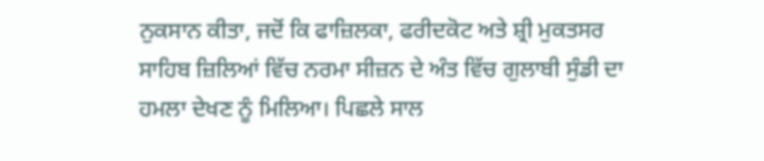ਨੁਕਸਾਨ ਕੀਤਾ, ਜਦੋਂ ਕਿ ਫਾਜ਼ਿਲਕਾ, ਫਰੀਦਕੋਟ ਅਤੇ ਸ਼੍ਰੀ ਮੁਕਤਸਰ ਸਾਹਿਬ ਜ਼ਿਲਿਆਂ ਵਿੱਚ ਨਰਮਾ ਸੀਜ਼ਨ ਦੇ ਅੰਤ ਵਿੱਚ ਗੁਲਾਬੀ ਸੁੰਡੀ ਦਾ ਹਮਲਾ ਦੇਖਣ ਨੂੰ ਮਿਲਿਆ। ਪਿਛਲੇ ਸਾਲ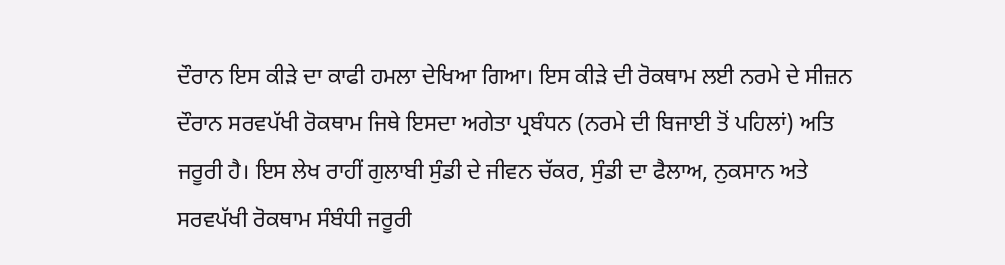ਦੌਰਾਨ ਇਸ ਕੀੜੇ ਦਾ ਕਾਫੀ ਹਮਲਾ ਦੇਖਿਆ ਗਿਆ। ਇਸ ਕੀੜੇ ਦੀ ਰੋਕਥਾਮ ਲਈ ਨਰਮੇ ਦੇ ਸੀਜ਼ਨ ਦੌਰਾਨ ਸਰਵਪੱਖੀ ਰੋਕਥਾਮ ਜਿਥੇ ਇਸਦਾ ਅਗੇਤਾ ਪ੍ਰਬੰਧਨ (ਨਰਮੇ ਦੀ ਬਿਜਾਈ ਤੋਂ ਪਹਿਲਾਂ) ਅਤਿ ਜਰੂਰੀ ਹੈ। ਇਸ ਲੇਖ ਰਾਹੀਂ ਗੁਲਾਬੀ ਸੁੰਡੀ ਦੇ ਜੀਵਨ ਚੱਕਰ, ਸੁੰਡੀ ਦਾ ਫੈਲਾਅ, ਨੁਕਸਾਨ ਅਤੇ ਸਰਵਪੱਖੀ ਰੋਕਥਾਮ ਸੰਬੰਧੀ ਜਰੂਰੀ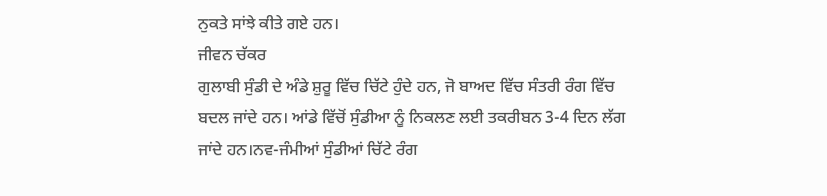ਨੁਕਤੇ ਸਾਂਝੇ ਕੀਤੇ ਗਏ ਹਨ।
ਜੀਵਨ ਚੱਕਰ
ਗੁਲਾਬੀ ਸੁੰਡੀ ਦੇ ਅੰਡੇ ਸ਼ੁਰੂ ਵਿੱਚ ਚਿੱਟੇ ਹੁੰਦੇ ਹਨ, ਜੋ ਬਾਅਦ ਵਿੱਚ ਸੰਤਰੀ ਰੰਗ ਵਿੱਚ ਬਦਲ ਜਾਂਦੇ ਹਨ। ਆਂਡੇ ਵਿੱਚੋਂ ਸੁੰਡੀਆ ਨੂੰ ਨਿਕਲਣ ਲਈ ਤਕਰੀਬਨ 3-4 ਦਿਨ ਲੱਗ ਜਾਂਦੇ ਹਨ।ਨਵ-ਜੰਮੀਆਂ ਸੁੰਡੀਆਂ ਚਿੱਟੇ ਰੰਗ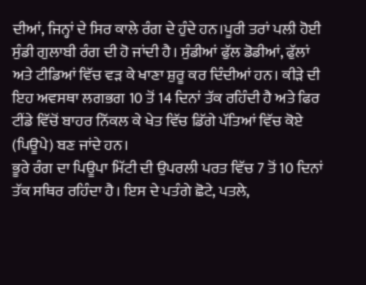ਦੀਆਂ, ਜਿਨ੍ਹਾਂ ਦੇ ਸਿਰ ਕਾਲੇ ਰੰਗ ਦੇ ਹੁੰਦੇ ਹਨ।ਪੂਰੀ ਤਰਾਂ ਪਲੀ ਹੋਈ ਸੁੰਡੀ ਗੁਲਾਬੀ ਰੰਗ ਦੀ ਹੋ ਜਾਂਦੀ ਹੈ। ਸੁੰਡੀਆਂ ਫੁੱਲ ਡੋਡੀਆਂ, ਫੁੱਲਾਂ ਅਤੇ ਟੀਡਿਆਂ ਵਿੱਚ ਵੜ ਕੇ ਖਾਣਾ ਸ਼ੁਰੂ ਕਰ ਦਿੰਦੀਆਂ ਹਨ। ਕੀੜੇ ਦੀ ਇਹ ਅਵਸਥਾ ਲਗਭਗ 10 ਤੋਂ 14 ਦਿਨਾਂ ਤੱਕ ਰਹਿੰਦੀ ਹੈ ਅਤੇ ਫਿਰ ਟੀਂਡੇ ਵਿੱਚੋਂ ਬਾਹਰ ਨਿੱਕਲ ਕੇ ਖੇਤ ਵਿੱਚ ਡਿੱਗੇ ਪੱਤਿਆਂ ਵਿੱਚ ਕੋਏ (ਪਿਊਪੇ) ਬਣ ਜਾਂਦੇ ਹਨ।
ਭੂਰੇ ਰੰਗ ਦਾ ਪਿਊਪਾ ਮਿੱਟੀ ਦੀ ਉਪਰਲੀ ਪਰਤ ਵਿੱਚ 7 ਤੋਂ 10 ਦਿਨਾਂ ਤੱਕ ਸਥਿਰ ਰਹਿੰਦਾ ਹੈ। ਇਸ ਦੇ ਪਤੰਗੇ ਛੋਟੇ, ਪਤਲੇ,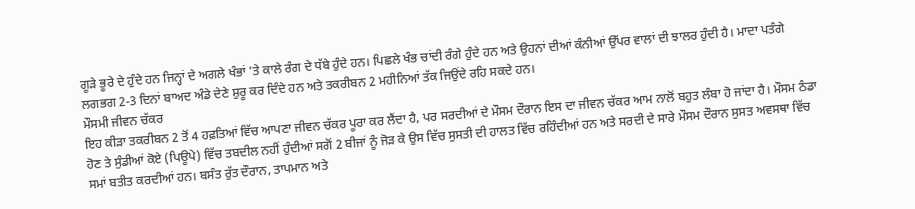ਗੂੜੇ ਭੂਰੇ ਦੇ ਹੁੰਦੇ ਹਨ ਜਿਨ੍ਹਾਂ ਦੇ ਅਗਲੇ ਖੰਭਾਂ 'ਤੇ ਕਾਲੇ ਰੰਗ ਦੇ ਧੱਬੇ ਹੁੰਦੇ ਹਨ। ਪਿਛਲੇ ਖੰਭ ਚਾਂਦੀ ਰੰਗੇ ਹੁੰਦੇ ਹਨ ਅਤੇ ਉਹਨਾਂ ਦੀਆਂ ਕੰਨੀਆਂ ਉੱਪਰ ਵਾਲਾਂ ਦੀ ਝਾਲਰ ਹੁੰਦੀ ਹੈ। ਮਾਦਾ ਪਤੰਗੇ ਲਗਭਗ 2-3 ਦਿਨਾਂ ਬਾਅਦ ਅੰਡੇ ਦੇਣੇ ਸ਼ੁਰੂ ਕਰ ਦਿੰਦੇ ਹਨ ਅਤੇ ਤਕਰੀਬਨ 2 ਮਹੀਨਿਆਂ ਤੱਕ ਜਿਉਂਦੇ ਰਹਿ ਸਕਦੇ ਹਨ।
ਮੌਸਮੀ ਜੀਵਨ ਚੱਕਰ
ਇਹ ਕੀੜਾ ਤਕਰੀਬਨ 2 ਤੋਂ 4 ਹਫ਼ਤਿਆਂ ਵਿੱਚ ਆਪਣਾ ਜੀਵਨ ਚੱਕਰ ਪੂਰਾ ਕਰ ਲੈਂਦਾ ਹੈ, ਪਰ ਸਰਦੀਆਂ ਦੇ ਮੌਸਮ ਦੌਰਾਨ ਇਸ ਦਾ ਜੀਵਨ ਚੱਕਰ ਆਮ ਨਾਲੋਂ ਬਹੁਤ ਲੰਬਾ ਹੋ ਜਾਂਦਾ ਹੈ। ਮੌਸਮ ਠੰਡਾ ਹੋਣ ਤੇ ਸੁੰਡੀਆਂ ਕੋਏ (ਪਿਊਪੇ) ਵਿੱਚ ਤਬਦੀਲ ਨਹੀਂ ਹੁੰਦੀਆਂ ਸਗੋਂ 2 ਬੀਜਾਂ ਨੂੰ ਜੋੜ ਕੇ ਉਸ ਵਿੱਚ ਸੁਸਤੀ ਦੀ ਹਾਲਤ ਵਿੱਚ ਰਹਿੰਦੀਆਂ ਹਨ ਅਤੇ ਸਰਦੀ ਦੇ ਸਾਰੇ ਮੌਸਮ ਦੌਰਾਨ ਸੁਸਤ ਅਵਸਥਾ ਵਿੱਚ ਸਮਾਂ ਬਤੀਤ ਕਰਦੀਆਂ ਹਨ। ਬਸੰਤ ਰੁੱਤ ਦੌਰਾਨ, ਤਾਪਮਾਨ ਅਤੇ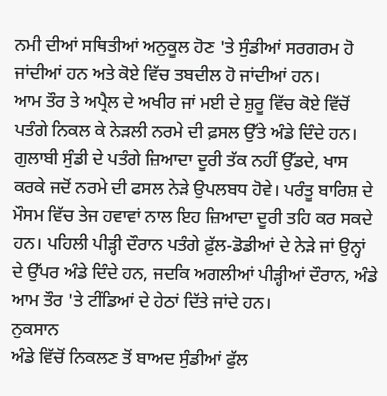ਨਮੀ ਦੀਆਂ ਸਥਿਤੀਆਂ ਅਨੁਕੂਲ ਹੋਣ 'ਤੇ ਸੁੰਡੀਆਂ ਸਰਗਰਮ ਹੋ ਜਾਂਦੀਆਂ ਹਨ ਅਤੇ ਕੋਏ ਵਿੱਚ ਤਬਦੀਲ ਹੋ ਜਾਂਦੀਆਂ ਹਨ।
ਆਮ ਤੌਰ ਤੇ ਅਪ੍ਰੈਲ ਦੇ ਅਖੀਰ ਜਾਂ ਮਈ ਦੇ ਸ਼ੁਰੂ ਵਿੱਚ ਕੋਏ ਵਿੱਚੋਂ ਪਤੰਗੇ ਨਿਕਲ ਕੇ ਨੇੜਲੀ ਨਰਮੇ ਦੀ ਫ਼ਸਲ ਉੱਤੇ ਅੰਡੇ ਦਿੰਦੇ ਹਨ। ਗੁਲਾਬੀ ਸੁੰਡੀ ਦੇ ਪਤੰਗੇ ਜ਼ਿਆਦਾ ਦੂਰੀ ਤੱਕ ਨਹੀਂ ਉੱਡਦੇ, ਖਾਸ ਕਰਕੇ ਜਦੋਂ ਨਰਮੇ ਦੀ ਫਸਲ ਨੇੜੇ ਉਪਲਬਧ ਹੋਵੇ। ਪਰੰਤੂ ਬਾਰਿਸ਼ ਦੇ ਮੌਸਮ ਵਿੱਚ ਤੇਜ ਹਵਾਵਾਂ ਨਾਲ ਇਹ ਜ਼ਿਆਦਾ ਦੂਰੀ ਤਹਿ ਕਰ ਸਕਦੇ ਹਨ। ਪਹਿਲੀ ਪੀੜ੍ਹੀ ਦੌਰਾਨ ਪਤੰਗੇ ਫ਼ੁੱਲ-ਡੋਡੀਆਂ ਦੇ ਨੇੜੇ ਜਾਂ ਉਨ੍ਹਾਂ ਦੇ ਉੱਪਰ ਅੰਡੇ ਦਿੰਦੇ ਹਨ, ਜਦਕਿ ਅਗਲੀਆਂ ਪੀੜ੍ਹੀਆਂ ਦੌਰਾਨ, ਅੰਡੇ ਆਮ ਤੌਰ 'ਤੇ ਟੀਂਡਿਆਂ ਦੇ ਹੇਠਾਂ ਦਿੱਤੇ ਜਾਂਦੇ ਹਨ।
ਨੁਕਸਾਨ
ਅੰਡੇ ਵਿੱਚੋਂ ਨਿਕਲਣ ਤੋਂ ਬਾਅਦ ਸੁੰਡੀਆਂ ਫੁੱਲ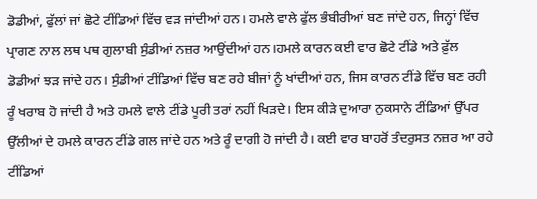ਡੋਡੀਆਂ, ਫੁੱਲਾਂ ਜਾਂ ਛੋਟੇ ਟੀਂਡਿਆਂ ਵਿੱਚ ਵੜ ਜਾਂਦੀਆਂ ਹਨ। ਹਮਲੇ ਵਾਲੇ ਫੁੱਲ ਭੰਬੀਰੀਆਂ ਬਣ ਜਾਂਦੇ ਹਨ, ਜਿਨ੍ਹਾਂ ਵਿੱਚ ਪ੍ਰਾਗਣ ਨਾਲ ਲਥ ਪਥ ਗੁਲਾਬੀ ਸੁੰਡੀਆਂ ਨਜ਼ਰ ਆਉਂਦੀਆਂ ਹਨ।ਹਮਲੇ ਕਾਰਨ ਕਈ ਵਾਰ ਛੋਟੇ ਟੀਂਡੇ ਅਤੇ ਫ਼ੁੱਲ ਡੋਡੀਆਂ ਝੜ ਜਾਂਦੇ ਹਨ। ਸੁੰਡੀਆਂ ਟੀਂਡਿਆਂ ਵਿੱਚ ਬਣ ਰਹੇ ਬੀਜਾਂ ਨੂੰ ਖਾਂਦੀਆਂ ਹਨ, ਜਿਸ ਕਾਰਨ ਟੀਂਡੇ ਵਿੱਚ ਬਣ ਰਹੀ ਰੂੰ ਖਰਾਬ ਹੋ ਜਾਂਦੀ ਹੈ ਅਤੇ ਹਮਲੇ ਵਾਲੇ ਟੀਂਡੇ ਪੂਰੀ ਤਰਾਂ ਨਹੀਂ ਖਿੜਦੇ। ਇਸ ਕੀੜੇ ਦੁਆਰਾ ਨੁਕਸਾਨੇ ਟੀਂਡਿਆਂ ਉੱਪਰ ਉੱਲੀਆਂ ਦੇ ਹਮਲੇ ਕਾਰਨ ਟੀਂਡੇ ਗਲ ਜਾਂਦੇ ਹਨ ਅਤੇ ਰੂੰ ਦਾਗੀ ਹੋ ਜਾਂਦੀ ਹੈ। ਕਈ ਵਾਰ ਬਾਹਰੋਂ ਤੰਦਰੁਸਤ ਨਜ਼ਰ ਆ ਰਹੇ ਟੀਂਡਿਆਂ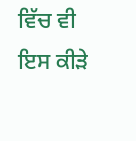ਵਿੱਚ ਵੀ ਇਸ ਕੀੜੇ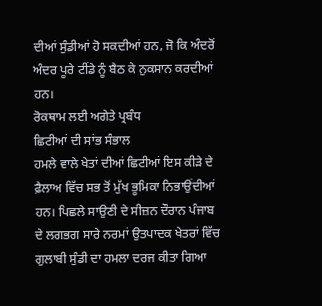ਦੀਆਂ ਸੁੰਡੀਆਂ ਹੋ ਸਕਦੀਆਂ ਹਨ, ਜੋ ਕਿ ਅੰਦਰੋਂ ਅੰਦਰ ਪੂਰੇ ਟੀਂਡੇ ਨੂੰ ਬੈਠ ਕੇ ਨੁਕਸਾਨ ਕਰਦੀਆਂ ਹਨ।
ਰੋਕਥਾਮ ਲਈ ਅਗੇਤੇ ਪ੍ਰਬੰਧ
ਛਿਟੀਆਂ ਦੀ ਸਾਂਭ ਸੰਭਾਲ
ਹਮਲੇ ਵਾਲੇ ਖੇਤਾਂ ਦੀਆਂ ਛਿਟੀਆਂ ਇਸ ਕੀੜੇ ਦੇ ਫ਼ੈਲਾਅ ਵਿੱਚ ਸਭ ਤੋਂ ਮੁੱਖ ਭੂਮਿਕਾ ਨਿਭਾਉਂਦੀਆਂ ਹਨ। ਪਿਛਲੇ ਸਾਉਣੀ ਦੇ ਸੀਜ਼ਨ ਦੌਰਾਨ ਪੰਜਾਬ ਦੇ ਲਗਭਗ ਸਾਰੇ ਨਰਮਾਂ ਉਤਪਾਦਕ ਖੇਤਰਾਂ ਵਿੱਚ ਗੁਲਾਬੀ ਸੁੰਡੀ ਦਾ ਹਮਲਾ ਦਰਜ ਕੀਤਾ ਗਿਆ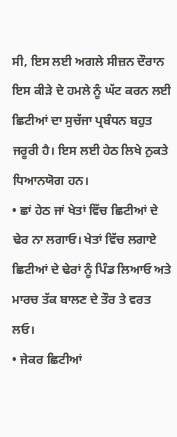ਸੀ, ਇਸ ਲਈ ਅਗਲੇ ਸੀਜ਼ਨ ਦੌਰਾਨ ਇਸ ਕੀੜੇ ਦੇ ਹਮਲੇ ਨੂੰ ਘੱਟ ਕਰਨ ਲਈ ਛਿਟੀਆਂ ਦਾ ਸੁਚੱਜਾ ਪ੍ਰਬੰਧਨ ਬਹੁਤ ਜਰੂਰੀ ਹੈ। ਇਸ ਲਈ ਹੇਠ ਲਿਖੇ ਨੁਕਤੇ ਧਿਆਨਯੋਗ ਹਨ।
• ਛਾਂ ਹੇਠ ਜਾਂ ਖੇਤਾਂ ਵਿੱਚ ਛਿਟੀਆਂ ਦੇ ਢੇਰ ਨਾ ਲਗਾਓ। ਖੇਤਾਂ ਵਿੱਚ ਲਗਾਏ ਛਿਟੀਆਂ ਦੇ ਢੇਰਾਂ ਨੂੰ ਪਿੰਡ ਲਿਆਓ ਅਤੇ ਮਾਰਚ ਤੱਕ ਬਾਲਣ ਦੇ ਤੌਰ ਤੇ ਵਰਤ ਲਓ।
• ਜੇਕਰ ਛਿਟੀਆਂ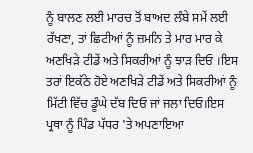ਨੂੰ ਬਾਲਣ ਲਈ ਮਾਰਚ ਤੋਂ ਬਾਅਦ ਲੰਬੇ ਸਮੇਂ ਲਈ ਰੱਖਣਾ, ਤਾਂ ਛਿਟੀਆਂ ਨੂੰ ਜ਼ਮਨਿ ਤੇ ਮਾਰ ਮਾਰ ਕੇ ਅਣਖਿੜੇ ਟੀਡੇਂ ਅਤੇ ਸਿਕਰੀਆਂ ਨੂੰ ਝਾੜ ਦਿਓ ।ਇਸ ਤਰਾਂ ਇਕੱਠੇ ਹੋਏ ਅਣਖਿੜੇ ਟੀਡੇਂ ਅਤੇ ਸਿਕਰੀਆਂ ਨੂੰ ਮਿੱਟੀ ਵਿੱਚ ਡੂੰਘੇ ਦੱਬ ਦਿਓ ਜਾਂ ਜਲਾ ਦਿਓ।ਇਸ ਪ੍ਰਥਾ ਨੂੰ ਪਿੰਡ ਪੱਧਰ 'ਤੇ ਅਪਣਾਇਆ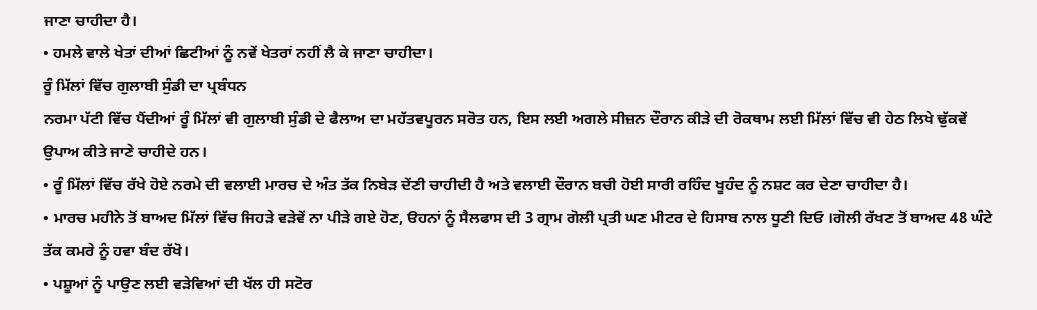ਜਾਣਾ ਚਾਹੀਦਾ ਹੈ।
• ਹਮਲੇ ਵਾਲੇ ਖੇਤਾਂ ਦੀਆਂ ਛਿਟੀਆਂ ਨੂੰ ਨਵੇਂ ਖੇਤਰਾਂ ਨਹੀਂ ਲੈ ਕੇ ਜਾਣਾ ਚਾਹੀਦਾ।
ਰੂੰ ਮਿੱਲਾਂ ਵਿੱਚ ਗੁਲਾਬੀ ਸੁੰਡੀ ਦਾ ਪ੍ਰਬੰਧਨ
ਨਰਮਾ ਪੱਟੀ ਵਿੱਚ ਪੈਂਦੀਆਂ ਰੂੰ ਮਿੱਲਾਂ ਵੀ ਗੁਲਾਬੀ ਸੁੰਡੀ ਦੇ ਫੈਲਾਅ ਦਾ ਮਹੱਤਵਪੂਰਨ ਸਰੋਤ ਹਨ, ਇਸ ਲਈ ਅਗਲੇ ਸੀਜ਼ਨ ਦੌਰਾਨ ਕੀੜੇ ਦੀ ਰੋਕਥਾਮ ਲਈ ਮਿੱਲਾਂ ਵਿੱਚ ਵੀ ਹੇਠ ਲਿਖੇ ਢੁੱਕਵੇਂ ਉਪਾਅ ਕੀਤੇ ਜਾਣੇ ਚਾਹੀਦੇ ਹਨ।
• ਰੂੰ ਮਿੱਲਾਂ ਵਿੱਚ ਰੱਖੇ ਹੋਏ ਨਰਮੇ ਦੀ ਵਲਾਈ ਮਾਰਚ ਦੇ ਅੰਤ ਤੱਕ ਨਿਬੇੜ ਦੇਂਣੀ ਚਾਹੀਦੀ ਹੈ ਅਤੇ ਵਲਾਈ ਦੌਰਾਨ ਬਚੀ ਹੋਈ ਸਾਰੀ ਰਹਿੰਦ ਖੂਹੰਦ ਨੂੰ ਨਸ਼ਟ ਕਰ ਦੇਣਾ ਚਾਹੀਦਾ ਹੈ।
• ਮਾਰਚ ਮਹੀਨੇ ਤੋਂ ਬਾਅਦ ਮਿੱਲਾਂ ਵਿੱਚ ਜਿਹੜੇ ਵੜੇਵੇਂ ਨਾ ਪੀੜੇ ਗਏ ਹੋਣ, ੳਹਨਾਂ ਨੂੰ ਸੈਲਫਾਸ ਦੀ 3 ਗ੍ਰਾਮ ਗੋਲੀ ਪ੍ਰਤੀ ਘਣ ਮੀਟਰ ਦੇ ਹਿਸਾਬ ਨਾਲ ਧੂਣੀ ਦਿਓ ।ਗੋਲੀ ਰੱਖਣ ਤੋਂ ਬਾਅਦ 48 ਘੰਟੇ ਤੱਕ ਕਮਰੇ ਨੂੰ ਹਵਾ ਬੰਦ ਰੱਖੋ।
• ਪਸ਼ੂਆਂ ਨੂੰ ਪਾਉਣ ਲਈ ਵੜੇਵਿਆਂ ਦੀ ਖੱਲ ਹੀ ਸਟੋਰ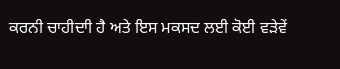ਕਰਨੀ ਚਾਹੀਦਾੀ ਹੈ ਅਤੇ ਇਸ ਮਕਸਦ ਲਈ ਕੋਈ ਵੜੇਵੇਂ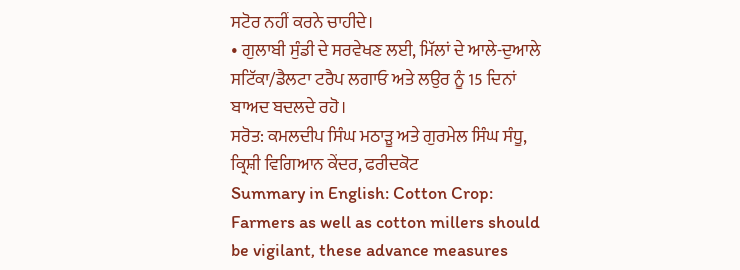ਸਟੋਰ ਨਹੀਂ ਕਰਨੇ ਚਾਹੀਦੇ।
• ਗੁਲਾਬੀ ਸੁੰਡੀ ਦੇ ਸਰਵੇਖਣ ਲਈ, ਮਿੱਲਾਂ ਦੇ ਆਲੇ-ਦੁਆਲੇ ਸਟਿੱਕਾ/ਡੈਲਟਾ ਟਰੈਪ ਲਗਾਓ ਅਤੇ ਲਉਰ ਨੂੰ 15 ਦਿਨਾਂ ਬਾਅਦ ਬਦਲਦੇ ਰਹੋ।
ਸਰੋਤ: ਕਮਲਦੀਪ ਸਿੰਘ ਮਠਾੜੂ ਅਤੇ ਗੁਰਮੇਲ ਸਿੰਘ ਸੰਧੂ, ਕ੍ਰਿਸ਼ੀ ਵਿਗਿਆਨ ਕੇਂਦਰ, ਫਰੀਦਕੋਟ
Summary in English: Cotton Crop: Farmers as well as cotton millers should be vigilant, these advance measures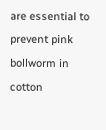are essential to prevent pink bollworm in cotton